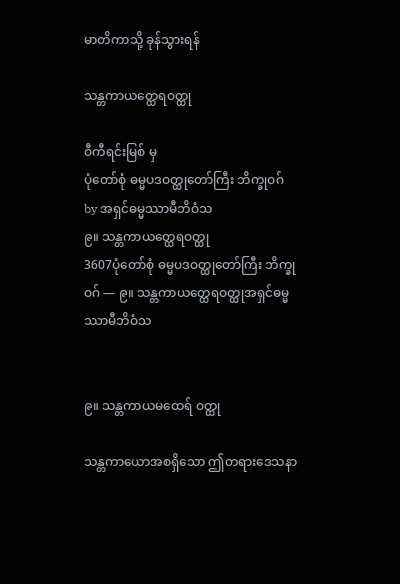မာတိကာသို့ ခုန်သွားရန်

သန္တကာယတ္ထေရဝတ္ထု

ဝီကီရင်းမြစ် မှ
ပုံတော်စုံ ဓမ္မပဒဝတ္ထုတော်ကြီး ဘိက္ခုဝဂ်
by အရှင်ဓမ္မဿာမီဘိဝံသ
၉။ သန္တကာယတ္ထေရဝတ္ထု
3607ပုံတော်စုံ ဓမ္မပဒဝတ္ထုတော်ကြီး ဘိက္ခုဝဂ် — ၉။ သန္တကာယတ္ထေရဝတ္ထုအရှင်ဓမ္မဿာမီဘိဝံသ


၉။ သန္တကာယမထေရ် ဝတ္ထု

သန္တကာယောအစရှိသော ဤတရားဒေသနာ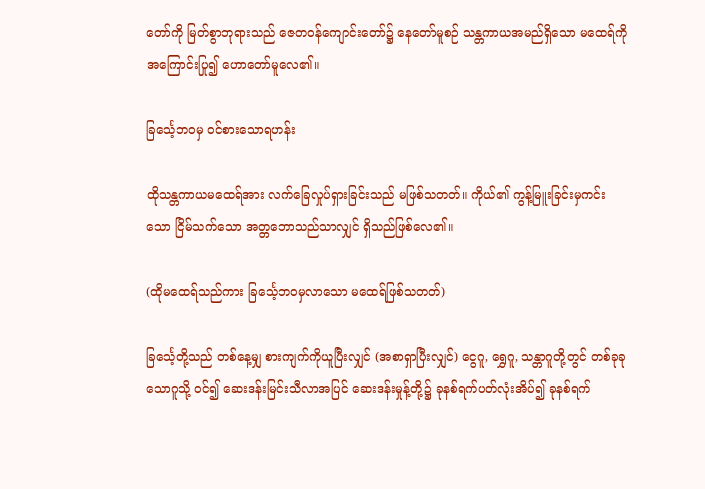တော်ကို မြတ်စွာဘုရားသည် ဇေတဝန်ကျောင်းတော်၌ နေတော်မူစဉ် သန္တကာယအမည်ရှိသော မထေရ်ကို အကြောင်းပြု၍ ဟောတော်မူလေ၏။

ခြင်္သေ့ဘဝမှ ဝင်စားသောရဟန်း

ထိုသန္တကာယမထေရ်အား လက်ခြေလှုပ်ရှားခြင်းသည် မဖြစ်သတတ်။ ကိုယ်၏ ကွန့်မြူးခြင်းမှကင်းသော ငြိမ်သက်သော အတ္တဘောသည်သာလျှင် ရှိသည်ဖြစ်လေ၏။

(ထိုမထေရ်သည်ကား ခြင်္သေ့ဘဝမှလာသော မထေရ်ဖြစ်သတတ်)

ခြင်္သေ့တို့သည် တစ်နေ့မျှ စားကျက်ကိုယူပြီးလျှင် (အစာရှာပြီးလျှင်) ငွေဂူ, ရွှေဂူ, သန္တာဂူတို့တွင် တစ်ခုခုသောဂူသို့ ဝင်၍ ဆေးဒန်းမြင်းသီလာအပြင် ဆေးဒန်းမှုန့်တို့၌ ခုနစ်ရက်ပတ်လုံးအိပ်၍ ခုနစ်ရက်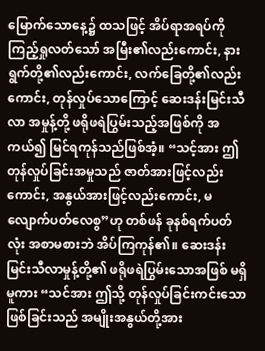မြောက်သောနေ့၌ ထသဖြင့် အိပ်ရာအရပ်ကို ကြည့်ရှုလတ်သော် အမြီး၏လည်းကောင်း, နားရွက်တို့၏လည်းကောင်း, လက်ခြေတို့၏လည်းကောင်း, တုန်လှုပ်သောကြောင့် ဆေးဒန်းမြင်းသီလာ အမှုန့်တို့ ဖရိုဖရဲပြွမ်းသည့်အဖြစ်ကို အကယ်၍ မြင်ရကုန်သည်ဖြစ်အံ့။ “သင့်အား ဤတုန်လှုပ်ခြင်းအမှုသည် ဇာတ်အားဖြင့်လည်းကောင်း, အနွယ်အားဖြင့်လည်းကောင်း, မလျောက်ပတ်လေစွ”ဟု တစ်ဖန် ခုနစ်ရက်ပတ်လုံး အစာမစားဘဲ အိပ်ကြကုန်၏။ ဆေးဒန်းမြင်းသီလာမှုန့်တို့၏ ဖရိုဖရဲပြွမ်းသောအဖြစ် မရှိမူကား “သင်အား ဤသို့ တုန်လှုပ်ခြင်းကင်းသော ဖြစ်ခြင်းသည် အမျိုးအနွယ်တို့အား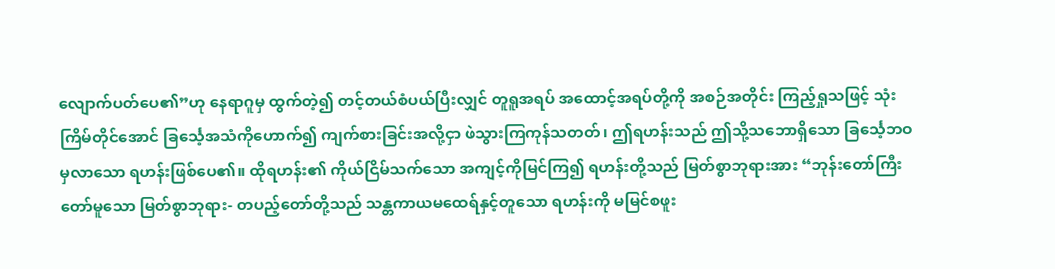လျောက်ပတ်ပေ၏”ဟု နေရာဂူမှ ထွက်တဲ့၍ တင့်တယ်စံပယ်ပြီးလျှင် တူရူအရပ် အထောင့်အရပ်တို့ကို အစဉ်အတိုင်း ကြည့်ရှုသဖြင့် သုံးကြိမ်တိုင်အောင် ခြင်္သေ့အသံကိုဟောက်၍ ကျက်စားခြင်းအလို့ငှာ ဖဲသွားကြကုန်သတတ်၊ ဤရဟန်းသည် ဤသို့သဘောရှိသော ခြင်္သေ့ဘဝမှလာသော ရဟန်းဖြစ်ပေ၏။ ထိုရဟန်း၏ ကိုယ်ငြိမ်သက်သော အကျင့်ကိုမြင်ကြ၍ ရဟန်းတို့သည် မြတ်စွာဘုရားအား “ဘုန်းတော်ကြီးတော်မူသော မြတ်စွာဘုရား- တပည့်တော်တို့သည် သန္တကာယမထေရ်နှင့်တူသော ရဟန်းကို မမြင်စဖူး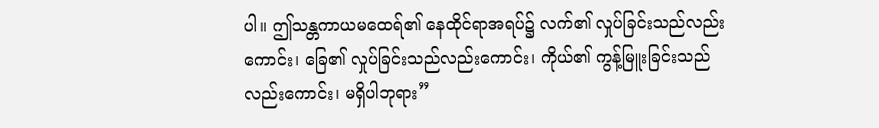ပါ။ ဤသန္တကာယမထေရ်၏ နေထိုင်ရာအရပ်၌ လက်၏ လှုပ်ခြင်းသည်လည်းကောင်း၊ ခြေ၏ လှုပ်ခြင်းသည်လည်းကောင်း၊ ကိုယ်၏ ကွန့်မြူးခြင်းသည်လည်းကောင်း၊ မရှိပါဘုရား”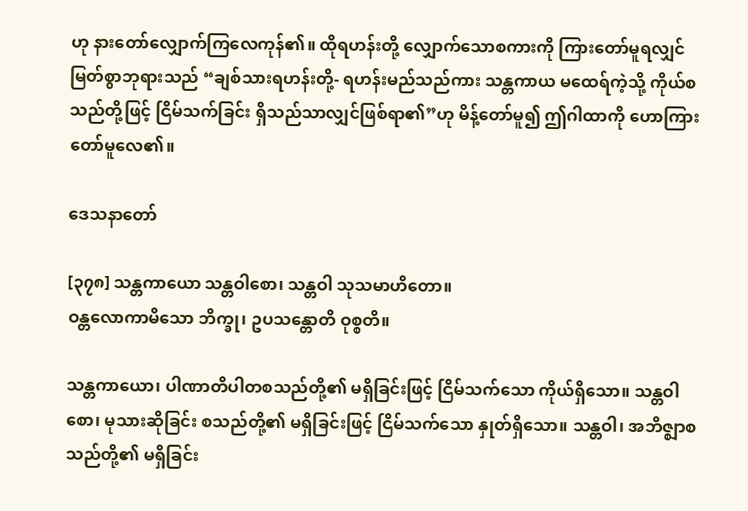ဟု နားတော်လျှောက်ကြလေကုန်၏။ ထိုရဟန်းတို့ လျှောက်သောစကားကို ကြားတော်မူရလျှင် မြတ်စွာဘုရားသည် “ချစ်သားရဟန်းတို့- ရဟန်းမည်သည်ကား သန္တကာယ မထေရ်ကဲ့သို့ ကိုယ်စသည်တို့ဖြင့် ငြိမ်သက်ခြင်း ရှိသည်သာလျှင်ဖြစ်ရာ၏”ဟု မိန့်တော်မူ၍ ဤဂါထာကို ဟောကြားတော်မူလေ၏။

ဒေသနာတော်

[၃၇၈] သန္တကာယော သန္တဝါစော၊ သန္တဝါ သုသမာဟိတော။
ဝန္တလောကာမိသော ဘိက္ခု၊ ဥပသန္တောတိ ဝုစ္စတိ။

သန္တကာယော၊ ပါဏာတိပါတစသည်တို့၏ မရှိခြင်းဖြင့် ငြိမ်သက်သော ကိုယ်ရှိသော။ သန္တဝါစော၊ မုသားဆိုခြင်း စသည်တို့၏ မရှိခြင်းဖြင့် ငြိမ်သက်သော နှုတ်ရှိသော။ သန္တဝါ၊ အဘိဇ္ဈာစသည်တို့၏ မရှိခြင်း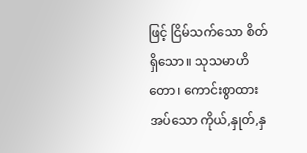ဖြင့် ငြိမ်သက်သော စိတ်ရှိသော။ သုသမာဟိတော၊ ကောင်းစွာထားအပ်သော ကိုယ်,နှုတ်,နှ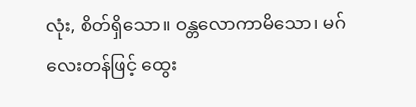လုံး, စိတ်ရှိသော။ ဝန္တလောကာမိသော၊ မဂ်လေးတန်ဖြင့် ထွေး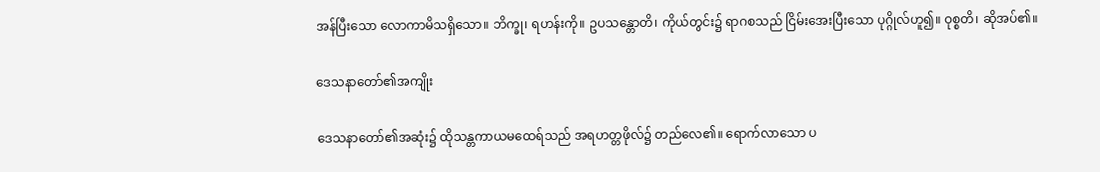အန်ပြီးသော လောကာမိသရှိသော။ ဘိက္ခု၊ ရဟန်းကို။ ဥပသန္တောတိ၊ ကိုယ်တွင်း၌ ရာဂစသည် ငြိမ်းအေးပြီးသော ပုဂ္ဂိုလ်ဟူ၍။ ဝုစ္စတိ၊ ဆိုအပ်၏။

ဒေသနာတော်၏အကျိုး

ဒေသနာတော်၏အဆုံး၌ ထိုသန္တကာယမထေရ်သည် အရဟတ္တဖိုလ်၌ တည်လေ၏။ ရောက်လာသော ပ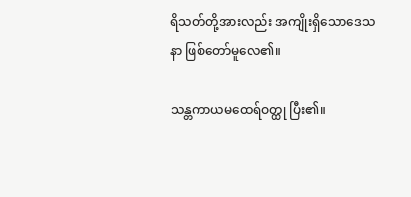ရိသတ်တို့အားလည်း အကျိုးရှိသောဒေသနာ ဖြစ်တော်မူလေ၏။

သန္တကာယမထေရ်ဝတ္ထု ပြီး၏။